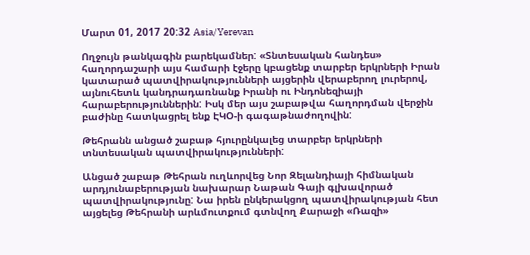Մարտ 01, 2017 20:32 Asia/Yerevan

Ողջույն թանկագին բարեկամներ: «Տնտեսական հանդես» հաղորդաշարի այս համարի էջերը կբացենք տարբեր երկրների Իրան կատարած պատվիրակությունների այցերին վերաբերող լուրերով, այնուհետև կանդրադառնանք Իրանի ու Ինդոնեզիայի հարաբերություններին: Իսկ մեր այս շաբաթվա հաղորդման վերջին բաժինը հատկացրել ենք ԷԿՕ-ի գագաթնաժողովին:

Թեհրանն անցած շաբաթ հյուրընկալեց տարբեր երկրների տնտեսական պատվիրակությունների:

Անցած շաբաթ Թեհրան ուղևորվեց Նոր Զելանդիայի հիմնական արդյունաբերության նախարար Նաթան Գայի գլխավորած պատվիրակությունը: Նա իրեն ընկերակցող պատվիրակության հետ այցելեց Թեհրանի արևմուտքում գտնվող Քարաջի «Ռազի»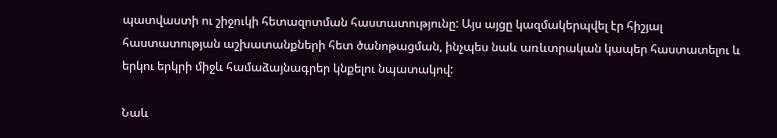պատվաստի ու շիջուկի հետազոտման հաստատությունը: Այս այցը կազմակերպվել էր հիշյալ հաստատության աշխատանքների հետ ծանոթացման, ինչպես նաև առևտրական կապեր հաստատելու և երկու երկրի միջև համաձայնագրեր կնքելու նպատակով:

Նաև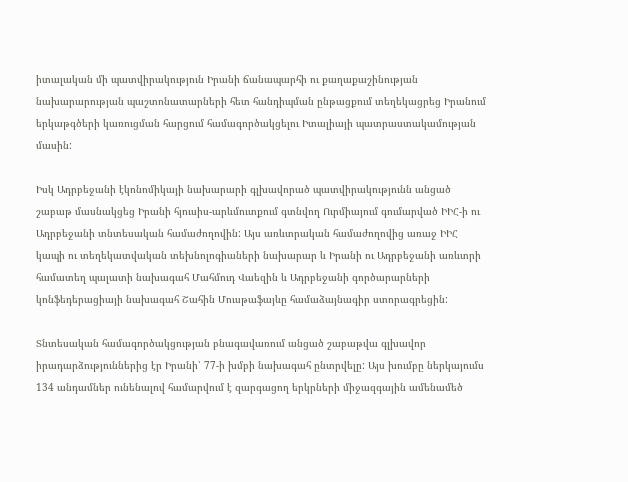իտալական մի պատվիրակություն Իրանի ճանապարհի ու քաղաքաշինության նախարարության պաշտոնատարների հետ հանդիպման ընթացքում տեղեկացրեց Իրանում երկաթգծերի կառուցման հարցում համագործակցելու Իտալիայի պատրաստակամության մասին:

Իսկ Ադրբեջանի էկոնոմիկայի նախարարի գլխավորած պատվիրակությունն անցած շաբաթ մասնակցեց Իրանի հյուսիս-արևմուտքում գտնվող Ուրմիայում գումարված ԻԻՀ-ի ու Ադրբեջանի տնտեսական համաժողովին: Այս առևտրական համաժողովից առաջ ԻԻՀ կապի ու տեղեկատվական տեխնոլոգիաների նախարար և Իրանի ու Ադրբեջանի առևտրի համատեղ պալատի նախագահ Մահմուդ Վաեզին և Ադրբեջանի գործարարների կոնֆեդերացիայի նախագահ Շահին Մուսթաֆայևը համաձայնագիր ստորագրեցին:

Տնտեսական համագործակցության բնագավառում անցած շաբաթվա գլխավոր  իրադարձություններից էր Իրանի՝ 77-ի խմբի նախագահ ընտրվելը: Այս խումբը ներկայումս 134 անդամներ ունենալով համարվում է զարգացող երկրների միջազգային ամենամեծ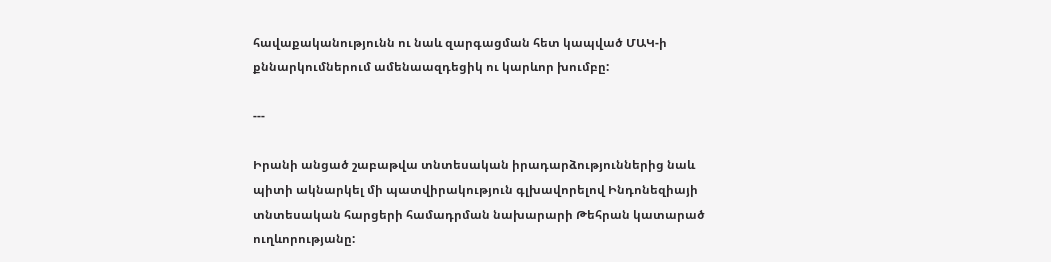հավաքականությունն ու նաև զարգացման հետ կապված ՄԱԿ-ի քննարկումներում ամենաազդեցիկ ու կարևոր խումբը:

---

Իրանի անցած շաբաթվա տնտեսական իրադարձություններից նաև պիտի ակնարկել մի պատվիրակություն գլխավորելով Ինդոնեզիայի տնտեսական հարցերի համադրման նախարարի Թեհրան կատարած ուղևորությանը: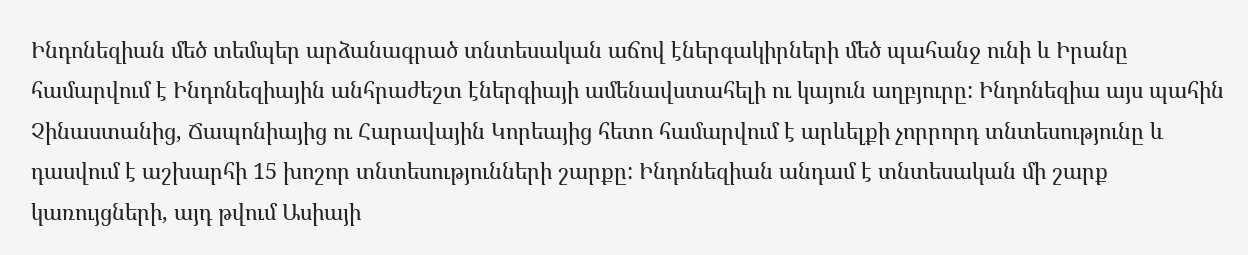Ինդոնեզիան մեծ տեմպեր արձանագրած տնտեսական աճով էներգակիրների մեծ պահանջ ունի և Իրանը համարվում է Ինդոնեզիային անհրաժեշտ էներգիայի ամենավստահելի ու կայուն աղբյուրը: Ինդոնեզիա այս պահին Չինաստանից, Ճապոնիայից ու Հարավային Կորեայից հետո համարվում է արևելքի չորրորդ տնտեսությունը և դասվում է աշխարհի 15 խոշոր տնտեսությունների շարքը: Ինդոնեզիան անդամ է տնտեսական մի շարք կառույցների, այդ թվում Ասիայի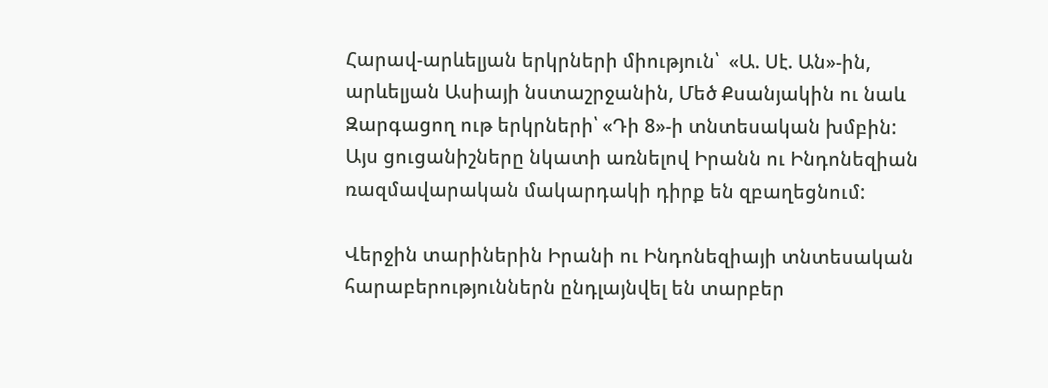Հարավ-արևելյան երկրների միություն՝  «Ա. Սէ. Ան»-ին, արևելյան Ասիայի նստաշրջանին, Մեծ Քսանյակին ու նաև Զարգացող ութ երկրների՝ «Դի 8»-ի տնտեսական խմբին: Այս ցուցանիշները նկատի առնելով Իրանն ու Ինդոնեզիան ռազմավարական մակարդակի դիրք են զբաղեցնում:

Վերջին տարիներին Իրանի ու Ինդոնեզիայի տնտեսական հարաբերություններն ընդլայնվել են տարբեր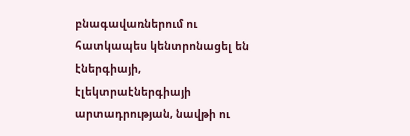բնագավառներում ու հատկապես կենտրոնացել են էներգիայի, էլեկտրաէներգիայի արտադրության, նավթի ու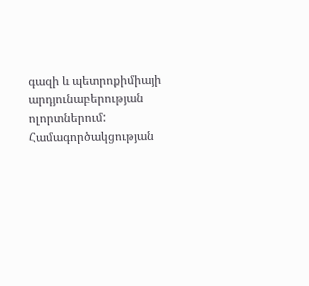գազի և պետրոքիմիայի արդյունաբերության ոլորտներում: Համագործակցության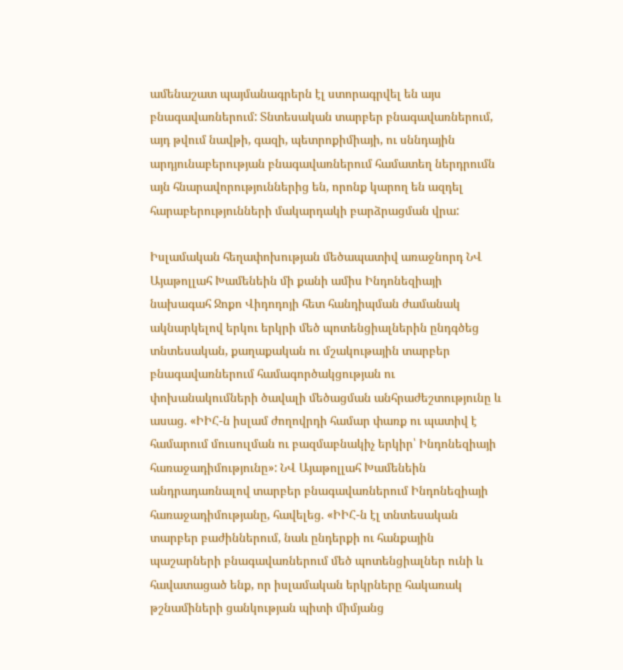ամենաշատ պայմանագրերն էլ ստորագրվել են այս բնագավառներում: Տնտեսական տարբեր բնագավառներում, այդ թվում նավթի, գազի, պետրոքիմիայի, ու սննդային արդյունաբերության բնագավառներում համատեղ ներդրումն այն հնարավորություններից են, որոնք կարող են ազդել հարաբերությունների մակարդակի բարձրացման վրա:

Իսլամական հեղափոխության մեծապատիվ առաջնորդ ՆՎ Այաթոլլահ Խամենեին մի քանի ամիս Ինդոնեզիայի նախագահ Ջոքո Վիդոդոյի հետ հանդիպման ժամանակ ակնարկելով երկու երկրի մեծ պոտենցիալներին ընդգծեց տնտեսական, քաղաքական ու մշակութային տարբեր բնագավառներում համագործակցության ու փոխանակումների ծավալի մեծացման անհրաժեշտությունը և ասաց. «ԻԻՀ-ն իսլամ ժողովրդի համար փառք ու պատիվ է համարում մուսուլման ու բազմաբնակիչ երկիր՝ Ինդոնեզիայի հառաջադիմությունը»: ՆՎ Այաթոլլահ Խամենեին անդրադառնալով տարբեր բնագավառներում Ինդոնեզիայի հառաջադիմությանը, հավելեց. «ԻԻՀ-ն էլ տնտեսական տարբեր բաժիններում, նաև ընդերքի ու հանքային պաշարների բնագավառներում մեծ պոտենցիալներ ունի և հավատացած ենք, որ իսլամական երկրները հակառակ թշնամիների ցանկության պիտի միմյանց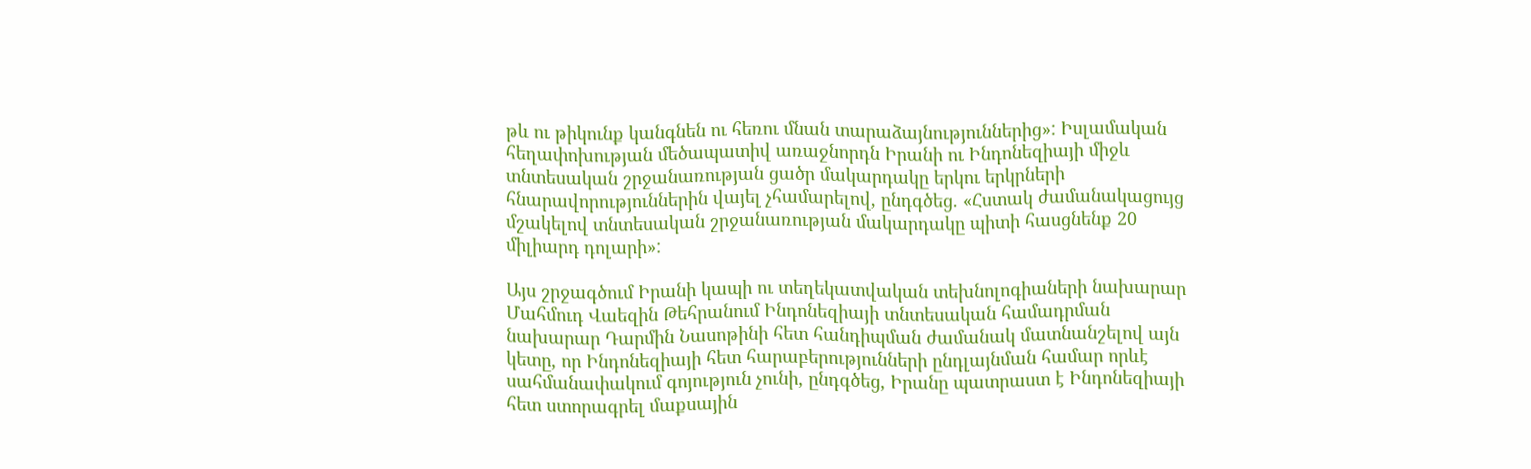թև ու թիկունք կանգնեն ու հեռու մնան տարաձայնություններից»: Իսլամական հեղափոխության մեծապատիվ առաջնորդն Իրանի ու Ինդոնեզիայի միջև տնտեսական շրջանառության ցածր մակարդակը երկու երկրների հնարավորություններին վայել չհամարելով, ընդգծեց. «Հստակ ժամանակացույց մշակելով տնտեսական շրջանառության մակարդակը պիտի հասցնենք 20 միլիարդ դոլարի»:

Այս շրջագծում Իրանի կապի ու տեղեկատվական տեխնոլոգիաների նախարար Մահմուդ Վաեզին Թեհրանում Ինդոնեզիայի տնտեսական համադրման նախարար Դարմին Նասոթինի հետ հանդիպման ժամանակ մատնանշելով այն կետը, որ Ինդոնեզիայի հետ հարաբերությունների ընդլայնման համար որևէ սահմանափակում գոյություն չունի, ընդգծեց, Իրանը պատրաստ է Ինդոնեզիայի հետ ստորագրել մաքսային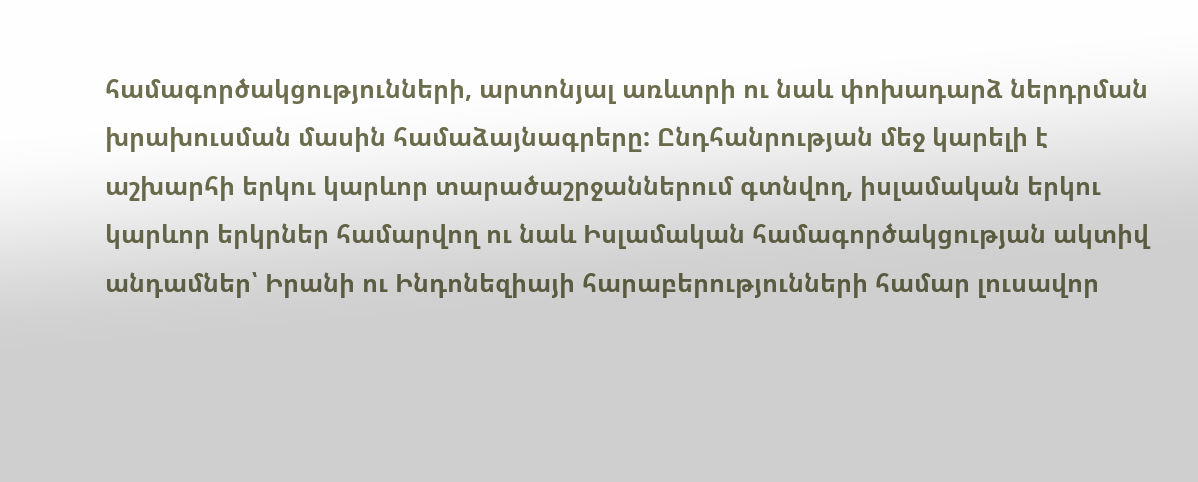համագործակցությունների, արտոնյալ առևտրի ու նաև փոխադարձ ներդրման խրախուսման մասին համաձայնագրերը: Ընդհանրության մեջ կարելի է աշխարհի երկու կարևոր տարածաշրջաններում գտնվող, իսլամական երկու կարևոր երկրներ համարվող ու նաև Իսլամական համագործակցության ակտիվ անդամներ՝ Իրանի ու Ինդոնեզիայի հարաբերությունների համար լուսավոր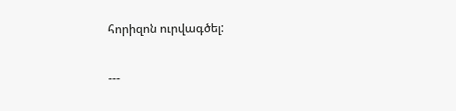հորիզոն ուրվագծել:

---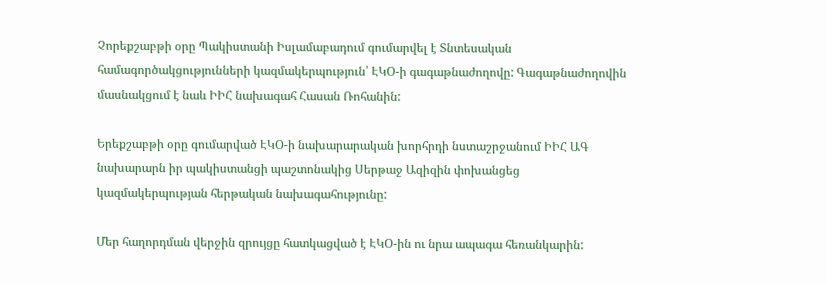Չորեքշաբթի օրը Պակիստանի Իսլամաբադում գումարվել է Տնտեսական համագործակցությունների կազմակերպություն՝ ԷԿՕ-ի գագաթնաժողովը: Գագաթնաժողովին մասնակցում է նաև ԻԻՀ նախագահ Հասան Ռոհանին:

Երեքշաբթի օրը գումարված ԷԿՕ-ի նախարարական խորհրդի նստաշրջանում ԻԻՀ ԱԳ նախարարն իր պակիստանցի պաշտոնակից Սերթաջ Ազիզին փոխանցեց կազմակերպության հերթական նախագահությունը:

Մեր հաղորդման վերջին զրույցը հատկացված է ԷԿՕ-ին ու նրա ապագա հեռանկարին: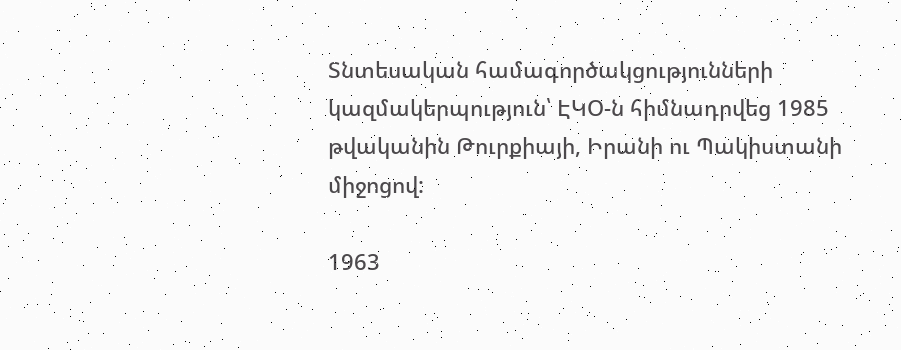Տնտեսական համագործակցությունների կազմակերպություն՝ ԷԿՕ-ն հիմնադրվեց 1985 թվականին Թուրքիայի, Իրանի ու Պակիստանի միջոցով:

1963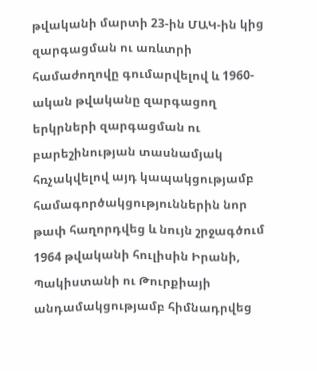թվականի մարտի 23-ին ՄԱԿ-ին կից զարգացման ու առևտրի համաժողովը գումարվելով և 1960-ական թվականը զարգացող երկրների զարգացման ու բարեշինության տասնամյակ հռչակվելով այդ կապակցությամբ համագործակցություններին նոր թափ հաղորդվեց և նույն շրջագծում 1964 թվականի հուլիսին Իրանի, Պակիստանի ու Թուրքիայի անդամակցությամբ հիմնադրվեց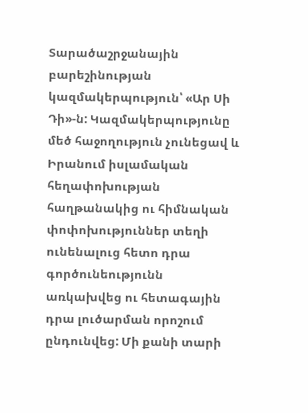Տարածաշրջանային բարեշինության կազմակերպություն՝ «Ար Սի Դի»-ն: Կազմակերպությունը մեծ հաջողություն չունեցավ և Իրանում իսլամական հեղափոխության հաղթանակից ու հիմնական փոփոխություններ տեղի ունենալուց հետո դրա գործունեությունն առկախվեց ու հետագային դրա լուծարման որոշում ընդունվեց: Մի քանի տարի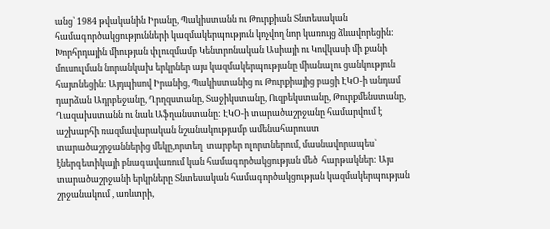անց՝ 1984 թվականին Իրանը, Պակիստանն ու Թուրքիան Տնտեսական համագործակցությունների կազմակերպություն կոչվող նոր կառույց ձևավորեցին: Խորհրդային միության փլուզմամբ Կենտրոնական Ասիայի ու Կովկասի մի քանի մուսուլման նորանկախ երկրներ այս կազմակերպությանը միանալու ցանկություն հայտնեցին: Այդպիսով Իրանից, Պակիստանից ու Թուրքիայից բացի ԷԿՕ-ի անդամ դարձան Ադրբեջանը, Ղրղզստանը, Տաջիկստանը, Ուզբեկստանը, Թուրքմենստանը, Ղազախստանն ու նաև Աֆղանստանը: ԷԿՕ-ի տարածաշրջանը համարվում է աշխարհի ռազմավարական նշանակությամբ ամենահարուստ տարածաշրջաններից մեկը,որտեղ  տարբեր ոլորտներում, մասնավորապես` էներգետիկայի բնագավառում կան համագործակցության մեծ  հարթակներ: Այս տարածաշրջանի երկրները Տնտեսական համագործակցության կազմակերպության շրջանակում , առևտրի,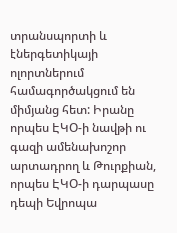տրանսպորտի և էներգետիկայի ոլորտներում համագործակցում են միմյանց հետ: Իրանը որպես ԷԿՕ-ի նավթի ու գազի ամենախոշոր արտադրող և Թուրքիան, որպես ԷԿՕ-ի դարպասը դեպի Եվրոպա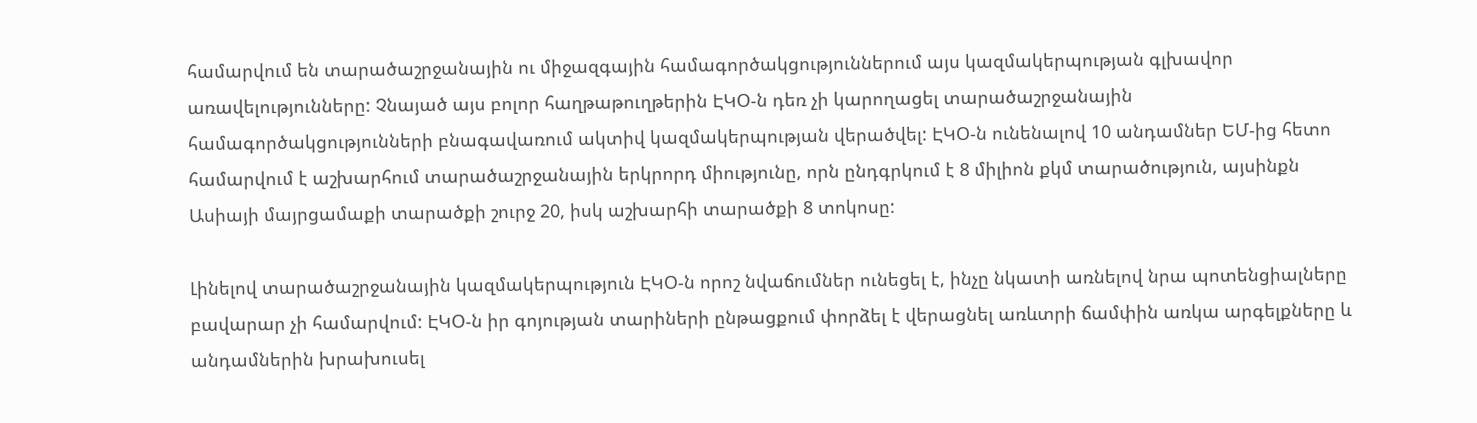համարվում են տարածաշրջանային ու միջազգային համագործակցություններում այս կազմակերպության գլխավոր առավելությունները: Չնայած այս բոլոր հաղթաթուղթերին ԷԿՕ-ն դեռ չի կարողացել տարածաշրջանային համագործակցությունների բնագավառում ակտիվ կազմակերպության վերածվել: ԷԿՕ-ն ունենալով 10 անդամներ ԵՄ-ից հետո համարվում է աշխարհում տարածաշրջանային երկրորդ միությունը, որն ընդգրկում է 8 միլիոն քկմ տարածություն, այսինքն Ասիայի մայրցամաքի տարածքի շուրջ 20, իսկ աշխարհի տարածքի 8 տոկոսը:

Լինելով տարածաշրջանային կազմակերպություն ԷԿՕ-ն որոշ նվաճումներ ունեցել է, ինչը նկատի առնելով նրա պոտենցիալները բավարար չի համարվում: ԷԿՕ-ն իր գոյության տարիների ընթացքում փորձել է վերացնել առևտրի ճամփին առկա արգելքները և անդամներին խրախուսել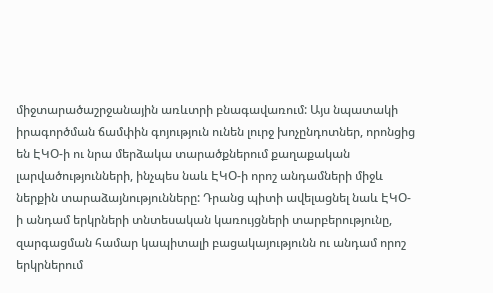միջտարածաշրջանային առևտրի բնագավառում: Այս նպատակի իրագործման ճամփին գոյություն ունեն լուրջ խոչընդոտներ, որոնցից են ԷԿՕ-ի ու նրա մերձակա տարածքներում քաղաքական լարվածությունների, ինչպես նաև ԷԿՕ-ի որոշ անդամների միջև ներքին տարաձայնությունները: Դրանց պիտի ավելացնել նաև ԷԿՕ-ի անդամ երկրների տնտեսական կառույցների տարբերությունը, զարգացման համար կապիտալի բացակայությունն ու անդամ որոշ երկրներում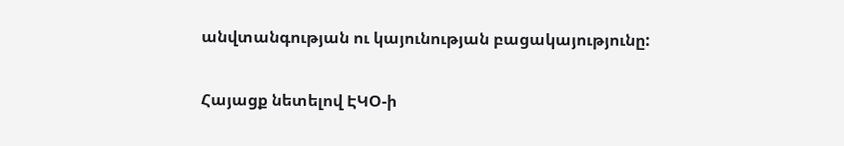անվտանգության ու կայունության բացակայությունը:

Հայացք նետելով ԷԿՕ-ի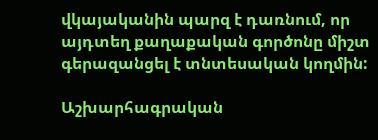վկայականին պարզ է դառնում, որ այդտեղ քաղաքական գործոնը միշտ գերազանցել է տնտեսական կողմին:

Աշխարհագրական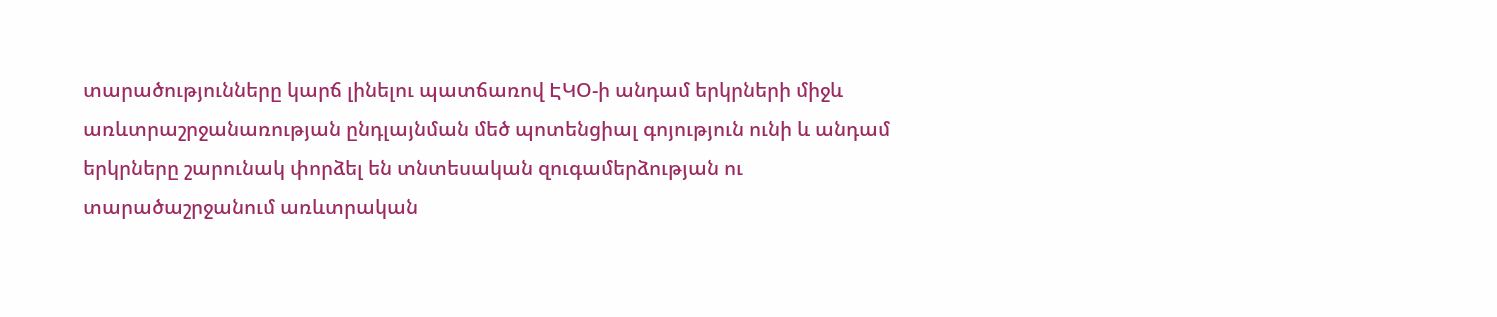տարածությունները կարճ լինելու պատճառով ԷԿՕ-ի անդամ երկրների միջև առևտրաշրջանառության ընդլայնման մեծ պոտենցիալ գոյություն ունի և անդամ երկրները շարունակ փորձել են տնտեսական զուգամերձության ու տարածաշրջանում առևտրական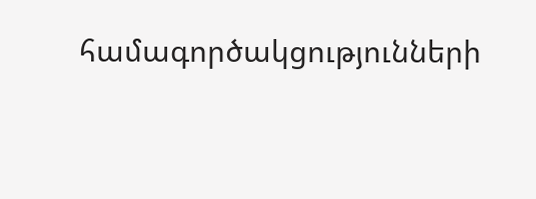համագործակցությունների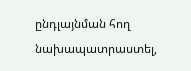ընդլայնման հող նախապատրաստել,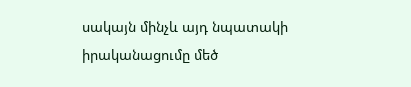սակայն մինչև այդ նպատակի իրականացումը մեծ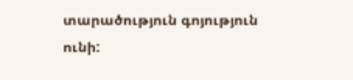տարածություն գոյություն ունի: